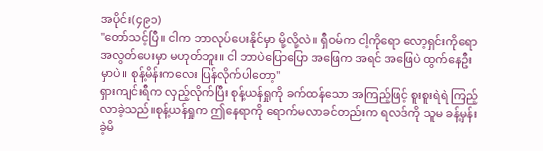အပိုင်း(၄၉၁)
"တော်သင့်ပြီ။ ငါက ဘာလုပ်ပေးနိုင်မှာ မို့လို့လဲ။ ရှီဝမ်က ငါ့ကိုရော လော့ရှင်းကိုရော အလွတ်ပေးမှာ မဟုတ်ဘူး။ ငါ ဘာပဲပြောပြော အဖြေက အရင် အဖြေပဲ ထွက်နေဦးမှာပဲ။ စုန့်မိန်းကလေး ပြန်လိုက်ပါတော့"
ရှားကျင်းရီက လှည့်လိုက်ပြီး စုန့်ယန်ရှုကို ခက်ထန်သော အကြည့်ဖြင့် စူးစူးရဲရဲ ကြည့်လာခဲ့သည်။စုန့်ယန်ရှုက ဤနေရာကို ရောက်မလာခင်တည်းက ရလဒ်ကို သူမ ခန့်မှန်းခဲ့မိ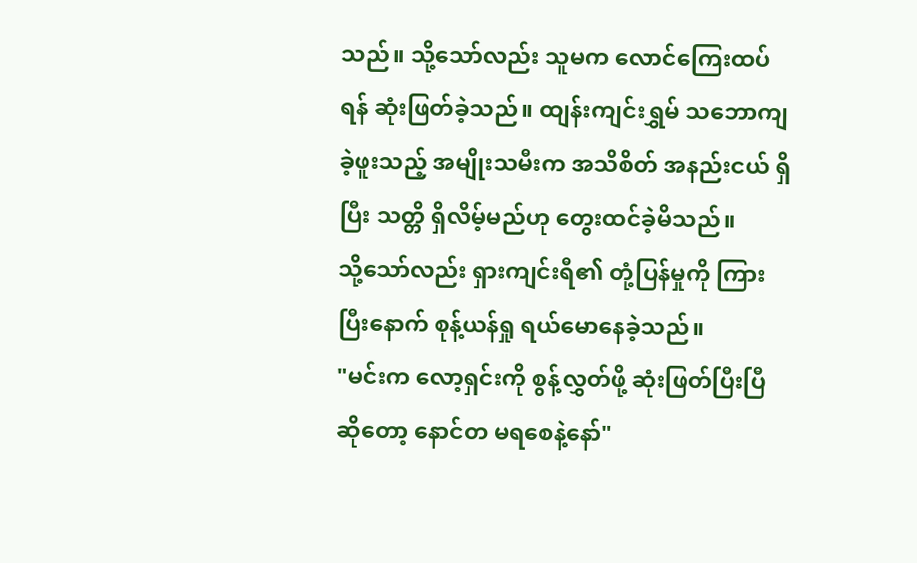သည်။ သို့သော်လည်း သူမက လောင်ကြေးထပ်ရန် ဆုံးဖြတ်ခဲ့သည်။ ထျန်းကျင်းရွှမ် သဘောကျခဲ့ဖူးသည့် အမျိုးသမီးက အသိစိတ် အနည်းငယ် ရှိပြီး သတ္တိ ရှိလိမ့်မည်ဟု တွေးထင်ခဲ့မိသည်။
သို့သော်လည်း ရှားကျင်းရီ၏ တုံ့ပြန်မှုကို ကြားပြီးနောက် စုန့်ယန်ရှု ရယ်မောနေခဲ့သည်။
"မင်းက လော့ရှင်းကို စွန့်လွှတ်ဖို့ ဆုံးဖြတ်ပြီးပြီ ဆိုတော့ နောင်တ မရစေနဲ့နော်"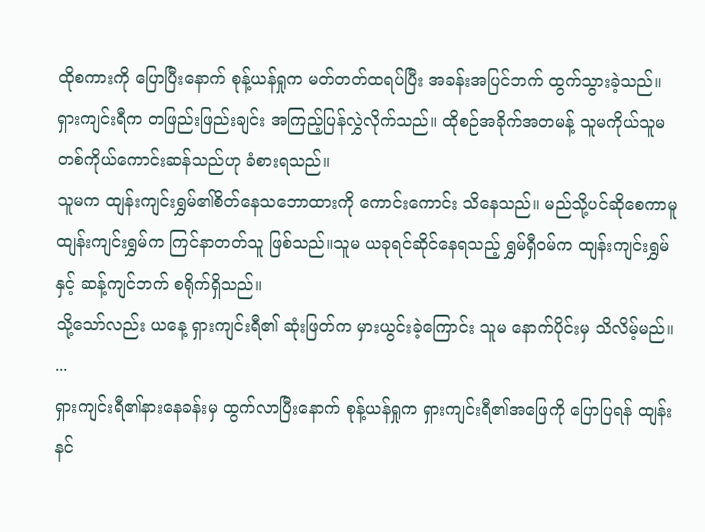ထိုစကားကို ပြောပြီးနောက် စုန့်ယန်ရှုက မတ်တတ်ထရပ်ပြီး အခန်းအပြင်ဘက် ထွက်သွားခဲ့သည်။ရှားကျင်းရီက တဖြည်းဖြည်းချင်း အကြည့်ပြန်လွှဲလိုက်သည်။ ထိုစဉ်အခိုက်အတမန့် သူမကိုယ်သူမ တစ်ကိုယ်ကောင်းဆန်သည်ဟု ခံစားရသည်။
သူမက ထျန်းကျင်းရွှမ်၏စိတ်နေသဘောထားကို ကောင်းကောင်း သိနေသည်။ မည်သို့ပင်ဆိုစေကာမူ ထျန်းကျင်းရွှမ်က ကြင်နာတတ်သူ ဖြစ်သည်။သူမ ယခုရင်ဆိုင်နေရသည့် ရွှမ်ရှီဝမ်က ထျန်းကျင်းရွှမ်နှင့် ဆန့်ကျင်ဘက် စရိုက်ရှိသည်။
သို့သော်လည်း ယနေ့ ရှားကျင်းရီ၏ ဆုံးဖြတ်က မှားယွင်းခဲ့ကြောင်း သူမ နောက်ပိုင်းမှ သိလိမ့်မည်။
...
ရှားကျင်းရီ၏နားနေခန်းမှ ထွက်လာပြီးနောက် စုန့်ယန်ရှုက ရှားကျင်းရီ၏အဖြေကို ပြောပြရန် ထျန်းနင်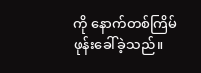ကို နောက်တစ်ကြိမ် ဖုန်းခေါ်ခဲ့သည်။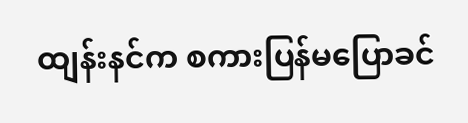ထျန်းနင်က စကားပြန်မပြောခင်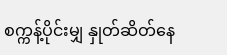စက္ကန့်ပိုင်းမျှ နှုတ်ဆိတ်နေ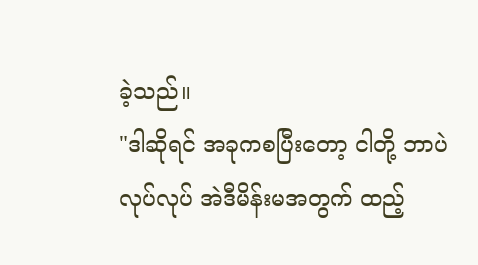ခဲ့သည်။
"ဒါဆိုရင် အခုကစပြီးတော့ ငါတို့ ဘာပဲလုပ်လုပ် အဲဒီမိန်းမအတွက် ထည့်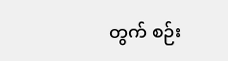တွက် စဉ်း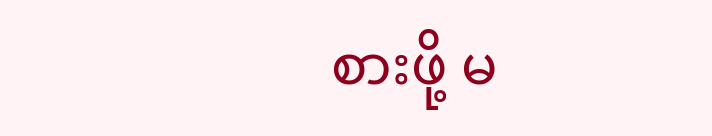စားဖို့ မ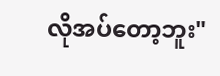လိုအပ်တော့ဘူး"